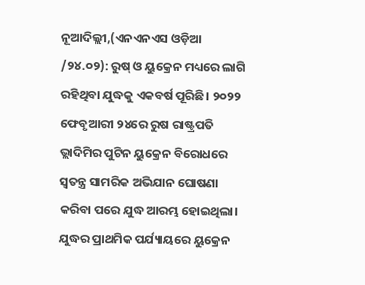ନୂଆଦିଲ୍ଲୀ,(ଏନଏନଏସ ଓଡ଼ିଆ /୨୪.୦୨): ରୁଷ୍ ଓ ୟୁକ୍ରେନ ମଧ୍ୟରେ ଲାଗି ରହିଥିବା ଯୁଦ୍ଧକୁ ଏକବର୍ଷ ପୂରିଛି। ୨୦୨୨ ଫେବୃଆରୀ ୨୪ରେ ରୁଷ ରାଷ୍ଟ୍ରପତି ଭ୍ଲାଦିମିର ପୁଟିନ ୟୁକ୍ରେନ ବିରୋଧରେ ସ୍ବତନ୍ତ୍ର ସାମରିକ ଅଭିଯାନ ଘୋଷଣା କରିବା ପରେ ଯୁଦ୍ଧ ଆରମ୍ଭ ହୋଇଥିଲା। ଯୁଦ୍ଧର ପ୍ରାଥମିକ ପର୍ଯ୍ୟାୟରେ ୟୁକ୍ରେନ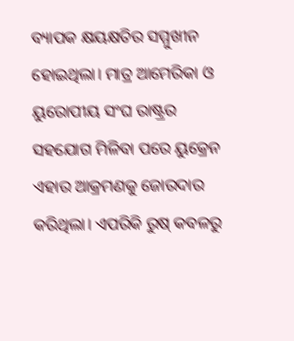ବ୍ୟାପକ କ୍ଷୟକ୍ଷତିର ସମ୍ମୁଖୀନ ହୋଇଥିଲା। ମାତ୍ର ଆମେରିକା ଓ ୟୁରୋପୀୟ ସଂଘ ରାଷ୍ଟ୍ରର ସହଯୋଗ ମିଳିବା ପରେ ୟୁକ୍ରେନ ଏହାର ଆକ୍ରମଣକୁ ଜୋରଦାର କରିଥିଲା। ଏପରିକି ରୁଷ୍ କବଳରୁ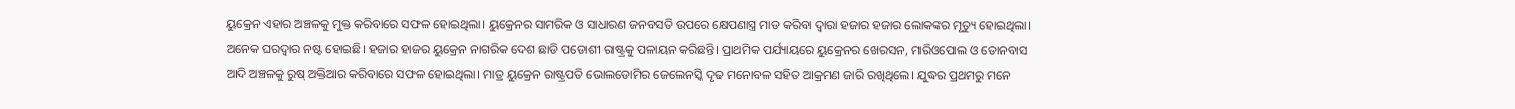ୟୁକ୍ରେନ ଏହାର ଅଞ୍ଚଳକୁ ମୁକ୍ତ କରିବାରେ ସଫଳ ହୋଇଥିଲା। ୟୁକ୍ରେନର ସାମରିକ ଓ ସାଧାରଣ ଜନବସତି ଉପରେ କ୍ଷେପଣାସ୍ତ୍ର ମାଡ କରିବା ଦ୍ବାରା ହଜାର ହଜାର ଲୋକଙ୍କର ମୃତ୍ୟୁ ହୋଇଥିଲା। ଅନେକ ଘରଦ୍ବାର ନଷ୍ଟ ହୋଇଛି। ହଜାର ହାଜର ୟୁକ୍ରେନ ନାଗରିକ ଦେଶ ଛାଡି ପଡୋଶୀ ରାଷ୍ଟ୍ରକୁ ପଳାୟନ କରିଛନ୍ତି। ପ୍ରାଥମିକ ପର୍ଯ୍ୟାୟରେ ୟୁକ୍ରେନର ଖେରସନ, ମାରିଓପୋଲ ଓ ଡୋନବାସ ଆଦି ଅଞ୍ଚଳକୁ ରୁଷ୍ ଅକ୍ତିଆର କରିବାରେ ସଫଳ ହୋଇଥିଲା। ମାତ୍ର ୟୁକ୍ରେନ ରାଷ୍ଟ୍ରପତି ଭୋଲଡୋମିର ଜେଲେନସ୍କି ଦୃଢ ମନୋବଳ ସହିତ ଆକ୍ରମଣ ଜାରି ରଖିଥିଲେ। ଯୁଦ୍ଧର ପ୍ରଥମରୁ ମନେ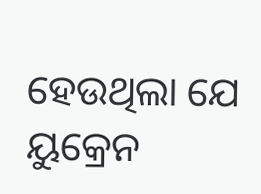ହେଉଥିଲା ଯେ ୟୁକ୍ରେନ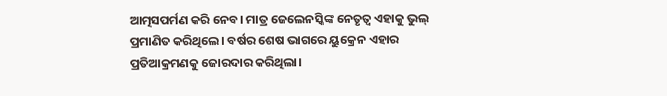ଆତ୍ମସପର୍ମଣ କରି ନେବ। ମାତ୍ର ଜେଲେନସ୍କିଙ୍କ ନେତୃତ୍ବ ଏହାକୁ ଭୁଲ୍ ପ୍ରମାଣିତ କରିଥିଲେ। ବର୍ଷର ଶେଷ ଭାଗରେ ୟୁକ୍ରେନ ଏହାର ପ୍ରତିଆକ୍ରମଣକୁ ଜୋରଦାର କରିଥିଲା।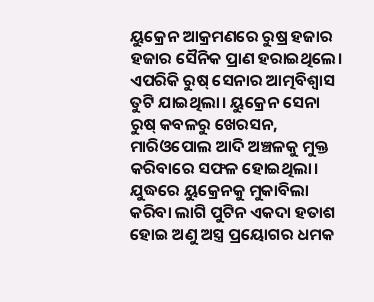ୟୁକ୍ରେନ ଆକ୍ରମଣରେ ରୁଷ୍ର ହଜାର ହଜାର ସୈନିକ ପ୍ରାଣ ହରାଇଥିଲେ। ଏପରିକି ରୁଷ୍ ସେନାର ଆତ୍ମବିଶ୍ବାସ ତୁଟି ଯାଇଥିଲା। ୟୁକ୍ରେନ ସେନା ରୁଷ୍ କବଳରୁ ଖେରସନ, ମାରିଓପୋଲ ଆଦି ଅଞ୍ଚଳକୁ ମୁକ୍ତ କରିବାରେ ସଫଳ ହୋଇଥିଲା। ଯୁଦ୍ଧରେ ୟୁକ୍ରେନକୁ ମୁକାବିଲା କରିବା ଲାଗି ପୁଟିନ ଏକଦା ହତାଶ ହୋଇ ଅଣୁ ଅସ୍ତ୍ର ପ୍ରୟୋଗର ଧମକ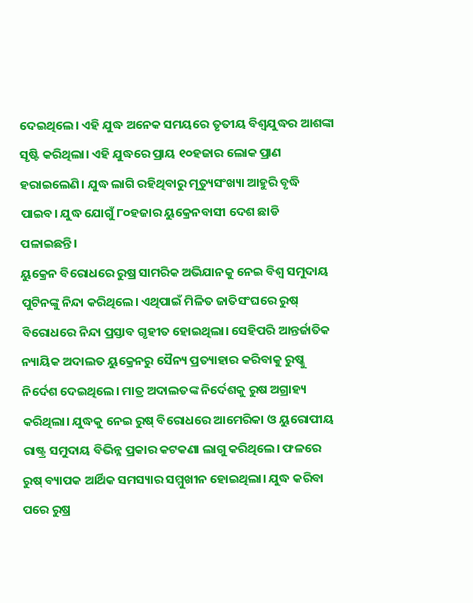ଦେଇଥିଲେ। ଏହି ଯୁଦ୍ଧ ଅନେକ ସମୟରେ ତୃତୀୟ ବିଶ୍ବଯୁଦ୍ଧର ଆଶଙ୍କା ସୃଷ୍ଟି କରିଥିଲା। ଏହି ଯୁଦ୍ଧରେ ପ୍ରାୟ ୧୦ହଜାର ଲୋକ ପ୍ରାଣ ହରାଇଲେଣି। ଯୁଦ୍ଧ ଲାଗି ରହିଥିବାରୁ ମୃତ୍ୟୁସଂଖ୍ୟା ଆହୁରି ବୃଦ୍ଧି ପାଇବ। ଯୁଦ୍ଧ ଯୋଗୁଁ ୮୦ହଜାର ୟୁକ୍ରେନବାସୀ ଦେଶ ଛାଡି ପଳାଇଛନ୍ତି।
ୟୁକ୍ରେନ ବିରୋଧରେ ରୁଷ୍ର ସାମରିକ ଅଭିଯାନକୁ ନେଇ ବିଶ୍ବ ସମୁଦାୟ ପୁଟିନଙ୍କୁ ନିନ୍ଦା କରିଥିଲେ। ଏଥିପାଇଁ ମିଳିତ ଜାତିସଂଘରେ ରୁଷ୍ ବିରୋଧରେ ନିନ୍ଦା ପ୍ରସ୍ତାବ ଗୃହୀତ ହୋଇଥିଲା। ସେହିପରି ଆନ୍ତର୍ଜାତିକ ନ୍ୟାୟିକ ଅଦାଲତ ୟୁକ୍ରେନରୁ ସୈନ୍ୟ ପ୍ରତ୍ୟାହାର କରିବାକୁ ରୁଷ୍କୁ ନିର୍ଦେଶ ଦେଇଥିଲେ। ମାତ୍ର ଅଦାଲତଙ୍କ ନିର୍ଦେଶକୁ ରୁଷ ଅଗ୍ରାହ୍ୟ କରିଥିଲା। ଯୁଦ୍ଧକୁ ନେଇ ରୁଷ୍ ବିରୋଧରେ ଆମେରିକା ଓ ୟୁରୋପୀୟ ରାଷ୍ଟ୍ର ସମୁଦାୟ ବିଭିନ୍ନ ପ୍ରକାର କଟକଣା ଲାଗୁ କରିଥିଲେ। ଫଳରେ ରୁଷ୍ ବ୍ୟାପକ ଆର୍ଥିକ ସମସ୍ୟାର ସମ୍ମୁଖୀନ ହୋଇଥିଲା। ଯୁଦ୍ଧ କରିବା ପରେ ରୁଷ୍ର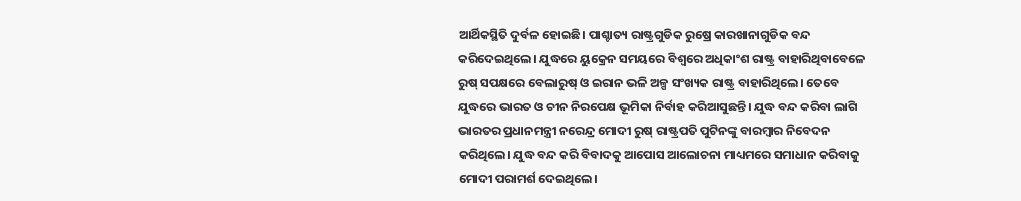ଆର୍ଥିକସ୍ଥିତି ଦୁର୍ବଳ ହୋଇଛି। ପାଶ୍ଚାତ୍ୟ ରାଷ୍ଟ୍ରଗୁଡିକ ରୁଷ୍ରେ କାରଖାନାଗୁଡିକ ବନ୍ଦ କରିଦେଇଥିଲେ। ଯୁଦ୍ଧରେ ୟୁକ୍ରେନ ସମୟରେ ବିଶ୍ବରେ ଅଧିକାଂଶ ରାଷ୍ଟ୍ର ବାହାରିଥିବାବେଳେ ରୁଷ୍ ସପକ୍ଷରେ ବେଲାରୁଷ୍ ଓ ଇରାନ ଭଳି ଅଳ୍ପ ସଂଖ୍ୟକ ରାଷ୍ଟ୍ର ବାହାରିଥିଲେ। ତେବେ ଯୁଦ୍ଧରେ ଭାରତ ଓ ଚୀନ ନିରପେକ୍ଷ ଭୂମିକା ନିର୍ବାହ କରିଆସୁଛନ୍ତି। ଯୁଦ୍ଧ ବନ୍ଦ କରିବା ଲାଗି ଭାରତର ପ୍ରଧାନମନ୍ତ୍ରୀ ନରେନ୍ଦ୍ର ମୋଦୀ ରୁଷ୍ ରାଷ୍ଟ୍ରପତି ପୁଟିନଙ୍କୁ ବାରମ୍ବାର ନିବେଦନ କରିଥିଲେ। ଯୁଦ୍ଧ ବନ୍ଦ କରି ବିବାଦକୁ ଆପୋସ ଆଲୋଚନା ମାଧ୍ୟମରେ ସମାଧାନ କରିବାକୁ ମୋଦୀ ପରାମର୍ଶ ଦେଇଥିଲେ।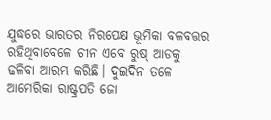ଯୁଦ୍ଧରେ ଭାରତର ନିରପେକ୍ଷ ଭୂମିକା ବଳବତ୍ତର ରହିଥିବାବେଳେ ଚୀନ ଏବେ ରୁଷ୍ ଆଡକୁ ଢଳିବା ଆରମ୍ଭ କରିଛି। ଦୁଇଦିନ ତଳେ ଆମେରିକା ରାଷ୍ଟ୍ରପତି ଜୋ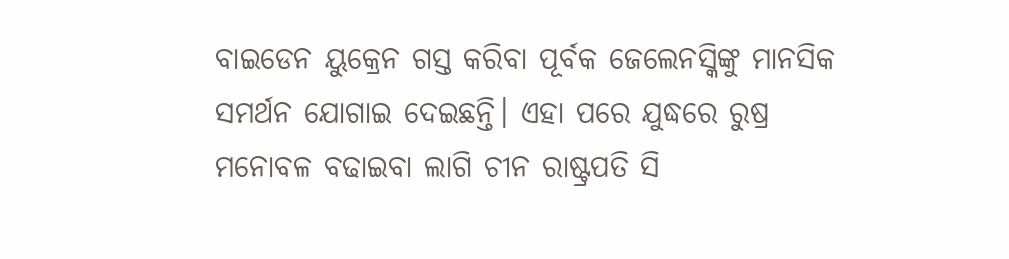ବାଇଡେନ ୟୁକ୍ରେନ ଗସ୍ତ କରିବା ପୂର୍ବକ ଜେଲେନସ୍କିଙ୍କୁ ମାନସିକ ସମର୍ଥନ ଯୋଗାଇ ଦେଇଛନ୍ତି। ଏହା ପରେ ଯୁଦ୍ଧରେ ରୁଷ୍ର ମନୋବଳ ବଢାଇବା ଲାଗି ଚୀନ ରାଷ୍ଟ୍ରପତି ସି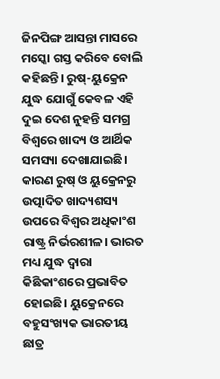ଜିନପିଙ୍ଗ ଆସନ୍ତା ମାସରେ ମସ୍କୋ ଗସ୍ତ କରିବେ ବୋଲି କହିଛନ୍ତି। ରୁଷ୍-ୟୁକ୍ରେନ ଯୁଦ୍ଧ ଯୋଗୁଁ କେବଳ ଏହି ଦୁଇ ଦେଶ ନୁହନ୍ତି ସମଗ୍ର ବିଶ୍ବରେ ଖାଦ୍ୟ ଓ ଆର୍ଥିକ ସମସ୍ୟା ଦେଖାଯାଇଛି। କାରଣ ରୁଷ୍ ଓ ୟୁକ୍ରେନରୁ ଉତ୍ପାଦିତ ଖାଦ୍ୟଶସ୍ୟ ଉପରେ ବିଶ୍ବର ଅଧିକାଂଶ ରାଷ୍ଟ୍ର ନିର୍ଭରଶୀଳ। ଭାରତ ମଧ୍ୟ ଯୁଦ୍ଧ ଦ୍ବାରା କିଛିକାଂଶରେ ପ୍ରଭାବିତ ହୋଇଛି। ୟୁକ୍ରେନରେ ବହୁସଂଖ୍ୟକ ଭାରତୀୟ ଛାତ୍ର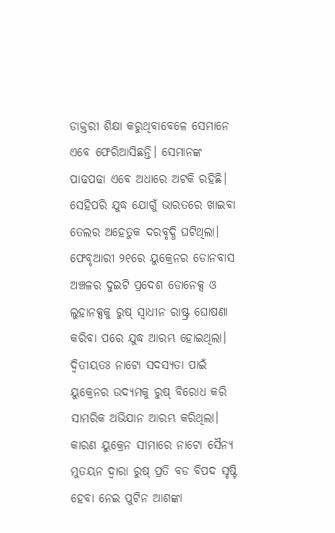ଡାକ୍ତରୀ ଶିକ୍ଷା କରୁଥିବାବେଳେ ସେମାନେ ଏବେ ଫେରିଆସିଛନ୍ତି। ସେମାନଙ୍କ ପାଢପଢା ଏବେ ଅଧାରେ ଅଟକି ରହିଛି। ସେହିପରି ଯୁଦ୍ଧ ଯୋଗୁଁ ଭାରତରେ ଖାଇବା ତେଲର ଅହେତୁକ ଦରବୃଦ୍ଧି ଘଟିଥିଲା।
ଫେବୃଆରୀ ୨୧ରେ ୟୁକ୍ରେନର ଡୋନବାସ ଅଞ୍ଚଳର ଦୁଇଟି ପ୍ରଦେଶ ଡୋନେକ୍ସ ଓ ଲୁହାନକ୍ସକୁ ରୁଷ୍ ସ୍ବାଧୀନ ରାଷ୍ଟ୍ର ଘୋଷଣା କରିବା ପରେ ଯୁଦ୍ଧ ଆରମ୍ଭ ହୋଇଥିଲା। ଦ୍ବିତୀୟତଃ ନାଟୋ ସଦସ୍ୟତା ପାଇଁ ୟୁକ୍ରେନର ଉଦ୍ୟମକୁ ରୁଷ୍ ବିରୋଧ କରି ସାମରିକ ଅଭିଯାନ ଆରମ୍ଭ କରିଥିଲା। କାରଣ ୟୁକ୍ରେନ ସୀମାରେ ନାଟୋ ସୈନ୍ୟ ମୁତୟନ ଦ୍ବାରା ରୁଷ୍ ପ୍ରତି ବଡ ବିପଦ ସୃଷ୍ଟି ହେବା ନେଇ ପୁଟିନ ଆଶଙ୍କା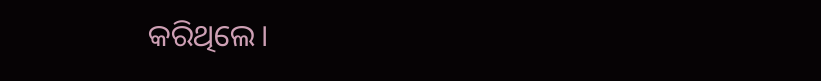କରିଥିଲେ।